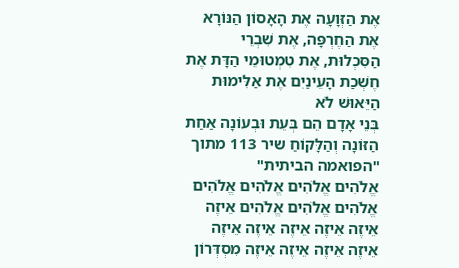אֶת הַזְּוָעָה אֶת הָאָסוֹן הַנּוֹרָא אֶת הַחֶרְפָּה, אֶת שִׁבְרֵי הַסִּכְלוּת, אֶת טִמְטוּמֵי הַדָּת אֶת חֶשְׁכַת הָעֵינַיִם אֶת אַלִּימוּת הַיֵּאוּשׁ לֹא
בְּנֵי אָדָם הֵם בְּעֵת וּבְעוֹנָה אַחַת הַזּוֹנָה וְהַלָּקוֹחַ שיר 113 מתוך "הפואמה הביתית"
אֱלֹהִים אֱלֹהִים אֱלֹהִים אֱלֹהִים אֱלֹהִים אֱלֹהִים אֱלֹהִים אֵיזֶה אֵיזֶה אֵיזֶה אֵיזֶה אֵיזֶה אֵיזֶה אֵיזֶה אֵיזֶה אֵיזֶה אֵיזֶה מִסְדְּרוֹן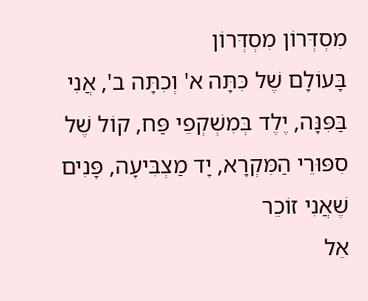מִסְדְּרוֹן מִסְדְּרוֹן
בָּעוֹלָם שֶׁל כִּתָּה א' וְכִתָּה ב', אֲנִי בַּפִּנָּה, יֶלֶד בְּמִשְׁקְפֵי פַּח, קוֹל שֶׁל סִפּוּרֵי הַמִּקְרָא, יָד מַצְבִּיעָה, פָּנִים שֶׁאֲנִי זוֹכֵר
אֵל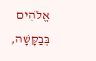אֱלֹהִים בְּבַקָּשָׁה,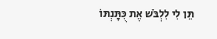תֵּן לִי לִלְבֹּשׁ אֶת כֻּתָּנְתּוֹ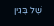שֶׁל בֶּגִין